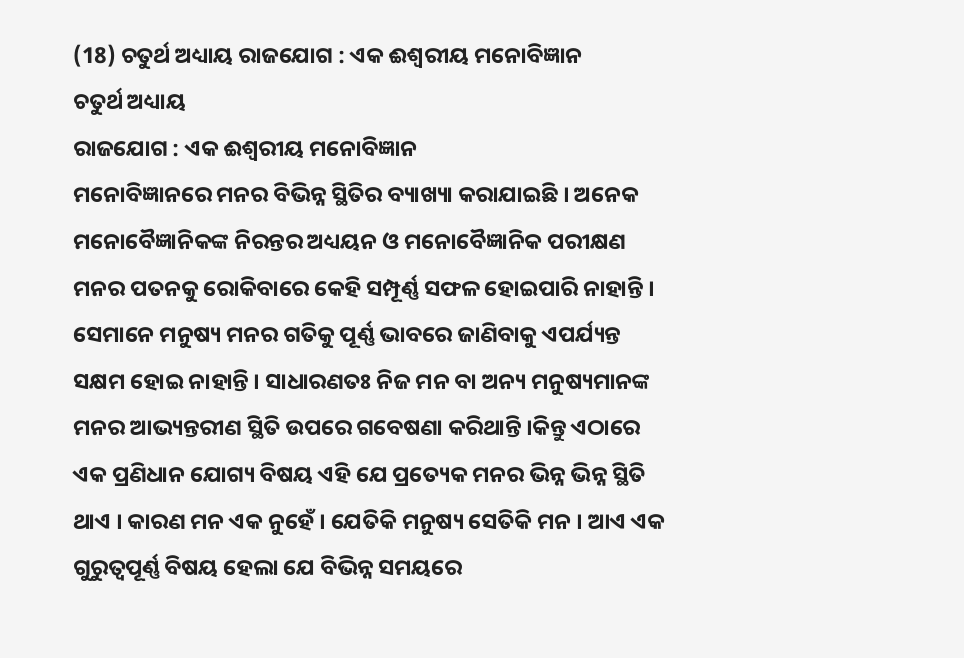(18) ଚତୁର୍ଥ ଅଧ୍ୟାୟ ରାଜଯୋଗ : ଏକ ଈଶ୍ୱରୀୟ ମନୋବିଜ୍ଞାନ
ଚତୁର୍ଥ ଅଧ୍ୟାୟ
ରାଜଯୋଗ : ଏକ ଈଶ୍ୱରୀୟ ମନୋବିଜ୍ଞାନ
ମନୋବିଜ୍ଞାନରେ ମନର ବିଭିନ୍ନ ସ୍ଥିତିର ବ୍ୟାଖ୍ୟା କରାଯାଇଛି । ଅନେକ ମନୋବୈଜ୍ଞାନିକଙ୍କ ନିରନ୍ତର ଅଧ୍ୟୟନ ଓ ମନୋବୈଜ୍ଞାନିକ ପରୀକ୍ଷଣ ମନର ପତନକୁ ରୋକିବାରେ କେହି ସମ୍ପୂର୍ଣ୍ଣ ସଫଳ ହୋଇପାରି ନାହାନ୍ତି । ସେମାନେ ମନୁଷ୍ୟ ମନର ଗତିକୁ ପୂର୍ଣ୍ଣ ଭାବରେ ଜାଣିବାକୁ ଏପର୍ଯ୍ୟନ୍ତ ସକ୍ଷମ ହୋଇ ନାହାନ୍ତି । ସାଧାରଣତଃ ନିଜ ମନ ବା ଅନ୍ୟ ମନୁଷ୍ୟମାନଙ୍କ ମନର ଆଭ୍ୟନ୍ତରୀଣ ସ୍ଥିତି ଉପରେ ଗବେଷଣା କରିଥାନ୍ତି ।କିନ୍ତୁ ଏଠାରେ ଏକ ପ୍ରଣିଧାନ ଯୋଗ୍ୟ ବିଷୟ ଏହି ଯେ ପ୍ରତ୍ୟେକ ମନର ଭିନ୍ନ ଭିନ୍ନ ସ୍ଥିତି ଥାଏ । କାରଣ ମନ ଏକ ନୁହେଁ । ଯେତିକି ମନୁଷ୍ୟ ସେତିକି ମନ । ଆଏ ଏକ ଗୁରୁତ୍ୱପୂର୍ଣ୍ଣ ବିଷୟ ହେଲା ଯେ ବିଭିନ୍ନ ସମୟରେ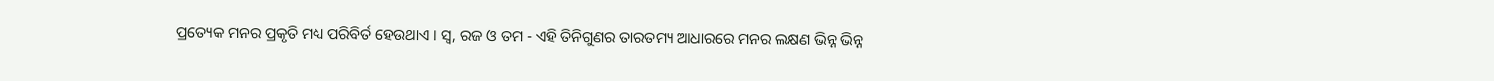ପ୍ରତ୍ୟେକ ମନର ପ୍ରକୃତି ମଧ୍ୟ ପରିବିର୍ତ ହେଉଥାଏ । ସ୍ୱ, ରଜ ଓ ତମ - ଏହି ତିନିଗୁଣର ତାରତମ୍ୟ ଆଧାରରେ ମନର ଲକ୍ଷଣ ଭିନ୍ନ ଭିନ୍ନ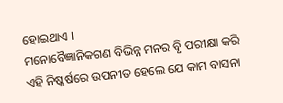ହୋଇଥାଏ ।
ମନୋବୈଜ୍ଞାନିକଗଣ ବିଭିନ୍ନ ମନର ବୃି ପରୀକ୍ଷା କରି ଏହି ନିଷ୍କର୍ଷରେ ଉପନୀତ ହେଲେ ଯେ କାମ ବାସନା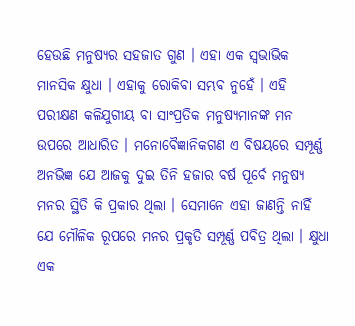ହେଉଛି ମନୁଷ୍ୟର ସହଜାତ ଗୁଣ । ଏହା ଏକ ସ୍ବଭାଭିକ ମାନସିକ କ୍ଷୁଧା । ଏହାକୁ ରୋକିବା ସମ୍ଭବ ନୁହେଁ । ଏହି ପରୀକ୍ଷଣ କଳିଯୁଗୀୟ ବା ସାଂପ୍ରତିକ ମନୁଷ୍ୟମାନଙ୍କ ମନ ଉପରେ ଆଧାରିତ । ମନୋବୈଜ୍ଞାନିକଗଣ ଏ ବିଷୟରେ ସମ୍ପୂର୍ଣ୍ଣ ଅନଭିଜ୍ଞ ଯେ ଆଜକୁ ଦୁଇ ତିନି ହଜାର ବର୍ଷ ପୂର୍ବେ ମନୁଷ୍ୟ ମନର ସ୍ଥିତି କି ପ୍ରକାର ଥିଲା । ସେମାନେ ଏହା ଜାଣନ୍ତି ନାହିଁ ଯେ ମୌଳିକ ରୂପରେ ମନର ପ୍ରକୃତି ସମ୍ପୂର୍ଣ୍ଣ ପବିତ୍ର ଥିଲା । କ୍ଷୁଧା ଏକ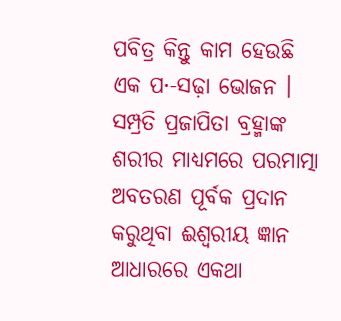ପବିତ୍ର କିନ୍ତୁ କାମ ହେଉଛି ଏକ ପ·-ସଢ଼ା ଭୋଜନ । ସମ୍ପ୍ରତି ପ୍ରଜାପିତା ବ୍ରହ୍ମାଙ୍କ ଶରୀର ମାଧ୍ୟମରେ ପରମାତ୍ମା ଅବତରଣ ପୂର୍ବକ ପ୍ରଦାନ କରୁଥିବା ଈଶ୍ୱରୀୟ ଜ୍ଞାନ ଆଧାରରେ ଏକଥା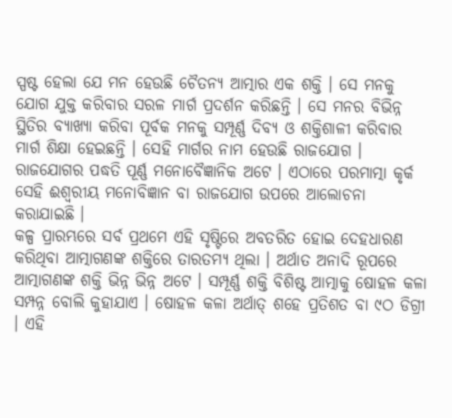ସ୍ପଷ୍ଟ ହେଲା ଯେ ମନ ହେଉଛି ଚୈତନ୍ୟ ଆତ୍ମାର ଏକ ଶକ୍ତି । ସେ ମନକୁ ଯୋଗ ଯୁକ୍ତ କରିବାର ସରଳ ମାର୍ଗ ପ୍ରଦର୍ଶନ କରିଛନ୍ତି । ସେ ମନର ବିଭିନ୍ନ ସ୍ଥିତିର ବ୍ୟାଖ୍ୟା କରିବା ପୂର୍ବକ ମନକୁ ସମ୍ପୂର୍ଣ୍ଣ ଦିବ୍ୟ ଓ ଶକ୍ତିଶାଳୀ କରିବାର ମାର୍ଗ ଶିକ୍ଷା ହେଇଛନ୍ତି । ସେହି ମାର୍ଗର ନାମ ହେଉଛି ରାଜଯୋଗ । ରାଜଯୋଗର ପଦ୍ଧତି ପୂର୍ଣ୍ଣ ମନୋବୈଜ୍ଞାନିକ ଅଟେ । ଏଠାରେ ପରମାତ୍ମା କୃର୍କ ସେହି ଈଶ୍ୱରୀୟ ମନୋବିଜ୍ଞାନ ବା ରାଜଯୋଗ ଉପରେ ଆଲୋଚନା କରାଯାଇଛି ।
କଳ୍ପ ପ୍ରାରମ୍ଭରେ ସର୍ବ ପ୍ରଥମେ ଏହି ସୃଷ୍ଟିରେ ଅବତରିତ ହୋଇ ଦେହଧାରଣ କରିଥିବା ଆତ୍ମାଗଣଙ୍କ ଶକ୍ତିରେ ତାରତମ୍ୟ ଥିଲା । ଅର୍ଥାତ ଅନାଦି ରୂପରେ ଆତ୍ମାଗଣଙ୍କ ଶକ୍ତି ଭିନ୍ନ ଭିନ୍ନ ଅଟେ । ସମ୍ପୂର୍ଣ୍ଣ ଶକ୍ତି ବିଶିଷ୍ଟ ଆତ୍ମାକୁ ଷୋହଳ କଳା ସମ୍ପନ୍ନ ବୋଲି କୁହାଯାଏ । ଷୋହଳ କଳା ଅର୍ଥାତ୍ ଶହେ ପ୍ରତିଶତ ବା ୯ଠ ଡିଗ୍ରୀ । ଏହି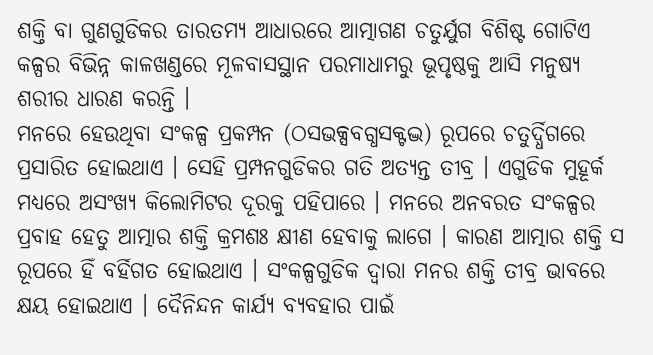ଶକ୍ତି ବା ଗୁଣଗୁଡିକର ତାରତମ୍ୟ ଆଧାରରେ ଆତ୍ମାଗଣ ଚତୁର୍ଯୁଗ ବିଶିଷ୍ଟ ଗୋଟିଏ କଳ୍ପର ବିଭିନ୍ନ କାଳଖଣ୍ଡରେ ମୂଳବାସସ୍ଥାନ ପରମାଧାମରୁ ଭୂପୃଷ୍ଠକୁ ଆସି ମନୁଷ୍ୟ ଶରୀର ଧାରଣ କରନ୍ତି ।
ମନରେ ହେଉଥିବା ସଂକଳ୍ପ ପ୍ରକମ୍ପନ (ଠସଭକ୍ସବଗ୍ଧସକ୍ଟଦ୍ଭ) ରୂପରେ ଚତୁର୍ଦ୍ଧିଗରେ ପ୍ରସାରିତ ହୋଇଥାଏ । ସେହି ପ୍ରମ୍ପନଗୁଡିକର ଗତି ଅତ୍ୟନ୍ତ ତୀବ୍ର । ଏଗୁଡିକ ମୁହୂର୍କ ମଧ୍ୟରେ ଅସଂଖ୍ୟ କିଲୋମିଟର ଦୂରକୁ ପହିପାରେ । ମନରେ ଅନବରତ ସଂକଳ୍ପର ପ୍ରବାହ ହେତୁ ଆତ୍ମାର ଶକ୍ତି କ୍ରମଶଃ କ୍ଷୀଣ ହେବାକୁ ଲାଗେ । କାରଣ ଆତ୍ମାର ଶକ୍ତି ସ ରୂପରେ ହିଁ ବର୍ହିଗତ ହୋଇଥାଏ । ସଂକଳ୍ପଗୁଡିକ ଦ୍ୱାରା ମନର ଶକ୍ତି ତୀବ୍ର ଭାବରେ କ୍ଷୟ ହୋଇଥାଏ । ଦୈନିନ୍ଦନ କାର୍ଯ୍ୟ ବ୍ୟବହାର ପାଇଁ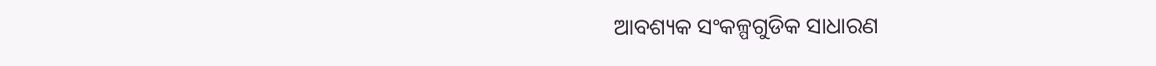ଆବଶ୍ୟକ ସଂକଳ୍ପଗୁଡିକ ସାଧାରଣ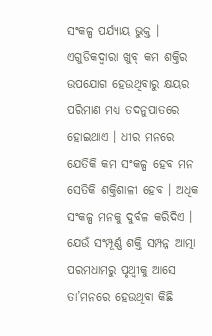ସଂକଳ୍ପ ପର୍ଯ୍ୟାୟ ଭୁକ୍ତ । ଏଗୁଡିକଦ୍ୱାରା ଖୁବ୍ କମ ଶକ୍ତିର ଉପଯୋଗ ହେଉଥିବାରୁ କ୍ଷୟର ପରିମାଣ ମଧ୍ୟ ତଦନୁପାତରେ ହୋଇଥାଏ । ଧୀର ମନରେ ଯେତିକି କମ ସଂକଳ୍ପ ହେବ ମନ ସେତିକି ଶକ୍ତିଶାଳୀ ହେବ । ଅଧିକ ସଂକଳ୍ପ ମନକୁ ଦୁର୍ବଳ କରିଦିଏ । ଯେଉଁ ସଂମ୍ପୂର୍ଣ୍ଣ ଶକ୍ତି ସମ୍ପନ୍ନ ଆତ୍ମା ପରମଧାମରୁ ପୃଥ୍ୱୀକୁ ଆସେ ତା’ମନରେ ହେଉଥିବା କିଛି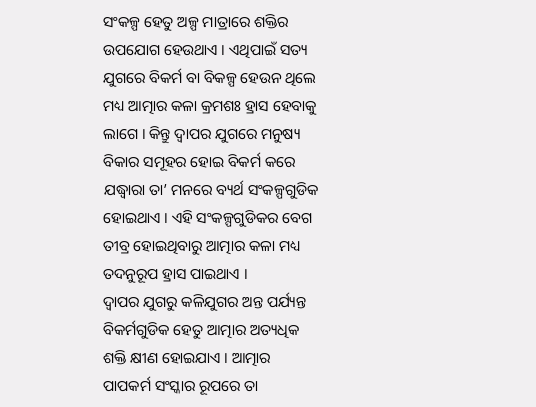ସଂକଳ୍ପ ହେତୁ ଅଳ୍ପ ମାତ୍ରାରେ ଶକ୍ତିର ଉପଯୋଗ ହେଉଥାଏ । ଏଥିପାଇଁ ସତ୍ୟ ଯୁଗରେ ବିକର୍ମ ବା ବିକଳ୍ପ ହେଉନ ଥିଲେ ମଧ୍ୟ ଆତ୍ମାର କଳା କ୍ରମଶଃ ହ୍ରାସ ହେବାକୁ ଲାଗେ । କିନ୍ତୁ ଦ୍ୱାପର ଯୁଗରେ ମନୁଷ୍ୟ ବିକାର ସମୂହର ହୋଇ ବିକର୍ମ କରେ ଯଦ୍ଧ୍ୱାରା ତା’ ମନରେ ବ୍ୟର୍ଥ ସଂକଳ୍ପଗୁଡିକ ହୋଇଥାଏ । ଏହି ସଂକଳ୍ପଗୁଡିକର ବେଗ ତୀବ୍ର ହୋଇଥିବାରୁ ଆତ୍ମାର କଳା ମଧ୍ୟ ତଦନୁରୂପ ହ୍ରାସ ପାଇଥାଏ ।
ଦ୍ୱାପର ଯୁଗରୁ କଳିଯୁଗର ଅନ୍ତ ପର୍ଯ୍ୟନ୍ତ ବିକର୍ମଗୁଡିକ ହେତୁ ଆତ୍ମାର ଅତ୍ୟଧିକ ଶକ୍ତି କ୍ଷୀଣ ହୋଇଯାଏ । ଆତ୍ମାର ପାପକର୍ମ ସଂସ୍କାର ରୂପରେ ତା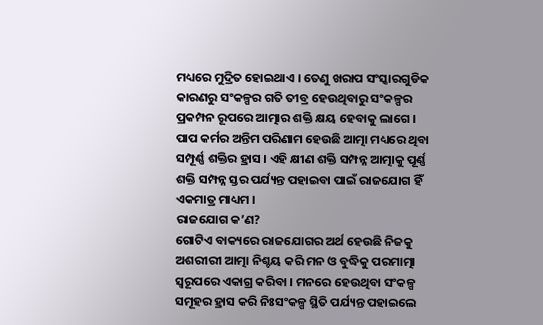ମଧ୍ୟରେ ମୁଦ୍ରିତ ହୋଇଥାଏ । ତେଣୁ ଖରାପ ସଂସ୍କାରଗୁଡିକ କାରଣରୁ ସଂକଳ୍ପର ଗତି ତୀବ୍ର ହେଉଥିବାରୁ ସଂକଳ୍ପର ପ୍ରକମ୍ପନ ରୂପରେ ଆତ୍ମାର ଶକ୍ତି କ୍ଷୟ ହେବାକୁ ଲାଗେ । ପାପ କର୍ମର ଅନ୍ତିମ ପରିଣାମ ହେଉଛି ଆତ୍ମା ମଧ୍ୟରେ ଥିବା ସମ୍ପୂର୍ଣ୍ଣ ଶକ୍ତିର ହ୍ରାସ । ଏହି କ୍ଷୀଣ ଶକ୍ତି ସମ୍ପନ୍ନ ଆତ୍ମାକୁ ପୂର୍ଣ୍ଣ ଶକ୍ତି ସମ୍ପନ୍ନ ସ୍ତର ପର୍ଯ୍ୟନ୍ତ ପହାଇବା ପାଇଁ ରାଜଯୋଗ ହିଁ ଏକମାତ୍ର ମାଧ୍ୟମ ।
ରାଜଯୋଗ କ’ଣ?
ଗୋଟିଏ ବାକ୍ୟରେ ରାଜଯୋଗର ଅର୍ଥ ହେଉଛି ନିଜକୁ ଅଶରୀରୀ ଆତ୍ମା ନିଶ୍ଚୟ କରି ମନ ଓ ବୁଦ୍ଧିକୁ ପରମାତ୍ମା ସ୍ବରୂପରେ ଏକାଗ୍ର କରିବା । ମନରେ ହେଉଥିବା ସଂକଳ୍ପ ସମୂହର ହ୍ରାସ କରି ନିଃସଂକଳ୍ପ ସ୍ଥିତି ପର୍ଯ୍ୟନ୍ତ ପହାଇଲେ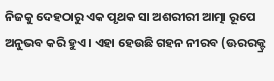ନିଜକୁ ଦେହଠାରୁ ଏକ ପୃଥକ ସା ଅଶରୀରୀ ଆତ୍ମା ରୂପେ ଅନୁଭବ କରି ହୁଏ । ଏହା ହେଉଛି ଗହନ ନୀରବ (ଊରରକ୍ଟ୍ର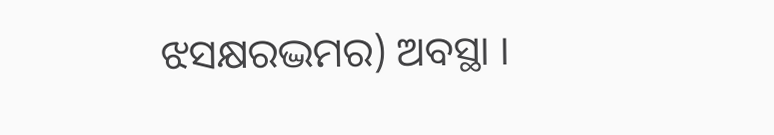ଝସକ୍ଷରଦ୍ଭମର) ଅବସ୍ଥା ।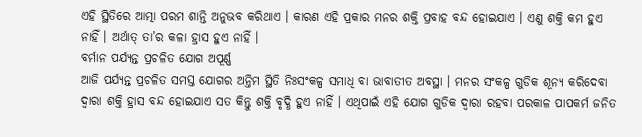ଏହି ସ୍ଥିତିରେ ଆତ୍ମା ପରମ ଶାନ୍ତି ଅନୁଭବ କରିଥାଏ । କାରଣ ଏହି ପ୍ରକାର ମନର ଶକ୍ତି ପ୍ରବାହ ବନ୍ଦ ହୋଇଯାଏ । ଏଣୁ ଶକ୍ତି କମ ହୁଏ ନାହିଁ । ଅର୍ଥାତ୍ ତା’ର କଳା ହ୍ରାସ ହୁଏ ନାହିଁ ।
ବର୍ମାନ ପର୍ଯ୍ୟନ୍ତ ପ୍ରଚଳିତ ଯୋଗ ଅପୂର୍ଣ୍ଣ
ଆଜି ପର୍ଯ୍ୟନ୍ତ ପ୍ରଚଳିତ ସମସ୍ତ ଯୋଗର ଅନ୍ତିମ ସ୍ଥିତି ନିଃସଂକଳ୍ପ ସମାଧି ବା ଭାବାତୀତ ଅବସ୍ଥା । ମନର ସଂକଳ୍ପ ଗୁଡିକ ଶୂନ୍ୟ କରିଦେବା ଦ୍ୱାରା ଶକ୍ତି ହ୍ରାସ ବନ୍ଦ ହୋଇଯାଏ ସତ କିନ୍ତୁ ଶକ୍ତି ବୃଦ୍ଧି ହୁଏ ନାହିଁ । ଏଥିପାଇଁ ଏହି ଯୋଗ ଗୁଡିକ ଦ୍ୱାରା ରହବା ପରକାଳ ପାପକର୍ମ ଜନିତ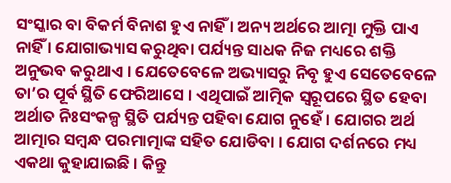ସଂସ୍କାର ବା ବିକର୍ମ ବିନାଶ ହୁଏ ନାହିଁ । ଅନ୍ୟ ଅର୍ଥରେ ଆତ୍ମା ମୁକ୍ତି ପାଏ ନାହିଁ । ଯୋଗାଭ୍ୟାସ କରୁଥିବା ପର୍ଯ୍ୟନ୍ତ ସାଧକ ନିଜ ମଧ୍ୟରେ ଶକ୍ତି ଅନୁଭବ କରୁଥାଏ । ଯେତେବେଳେ ଅଭ୍ୟାସରୁ ନିବୃ ହୁଏ ସେତେବେଳେ ତା’ର ପୂର୍ବ ସ୍ଥିତି ଫେରିଆସେ । ଏଥିପାଇଁ ଆତ୍ମିକ ସ୍ବରୂପରେ ସ୍ଥିତ ହେବା ଅର୍ଥାତ ନିଃସଂକଳ୍ପ ସ୍ଥିତି ପର୍ଯ୍ୟନ୍ତ ପହିବା ଯୋଗ ନୁହେଁ । ଯୋଗର ଅର୍ଥ ଆତ୍ମାର ସମ୍ବନ୍ଧ ପରମାତ୍ମାଙ୍କ ସହିତ ଯୋଡିବା । ଯୋଗ ଦର୍ଶନରେ ମଧ୍ୟ ଏକଥା କୁହାଯାଇଛି । କିନ୍ତୁ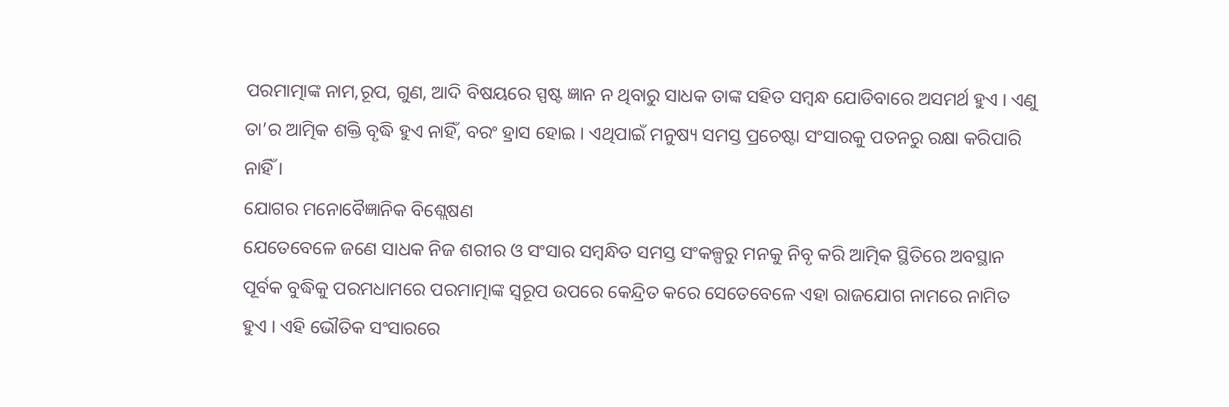ପରମାତ୍ମାଙ୍କ ନାମ,ରୂପ, ଗୁଣ, ଆଦି ବିଷୟରେ ସ୍ପଷ୍ଟ ଜ୍ଞାନ ନ ଥିବାରୁ ସାଧକ ତାଙ୍କ ସହିତ ସମ୍ବନ୍ଧ ଯୋଡିବାରେ ଅସମର୍ଥ ହୁଏ । ଏଣୁ ତା’ର ଆତ୍ମିକ ଶକ୍ତି ବୃଦ୍ଧି ହୁଏ ନାହିଁ, ବରଂ ହ୍ରାସ ହୋଇ । ଏଥିପାଇଁ ମନୁଷ୍ୟ ସମସ୍ତ ପ୍ରଚେଷ୍ଟା ସଂସାରକୁ ପତନରୁ ରକ୍ଷା କରିପାରି ନାହିଁ ।
ଯୋଗର ମନୋବୈଜ୍ଞାନିକ ବିଶ୍ଲେଷଣ
ଯେତେବେଳେ ଜଣେ ସାଧକ ନିଜ ଶରୀର ଓ ସଂସାର ସମ୍ବନ୍ଧିତ ସମସ୍ତ ସଂକଳ୍ପରୁ ମନକୁ ନିବୃ କରି ଆତ୍ମିକ ସ୍ଥିତିରେ ଅବସ୍ଥାନ ପୂର୍ବକ ବୁଦ୍ଧିକୁ ପରମଧାମରେ ପରମାତ୍ମାଙ୍କ ସ୍ବରୂପ ଉପରେ କେନ୍ଦ୍ରିତ କରେ ସେତେବେଳେ ଏହା ରାଜଯୋଗ ନାମରେ ନାମିତ ହୁଏ । ଏହି ଭୌତିକ ସଂସାରରେ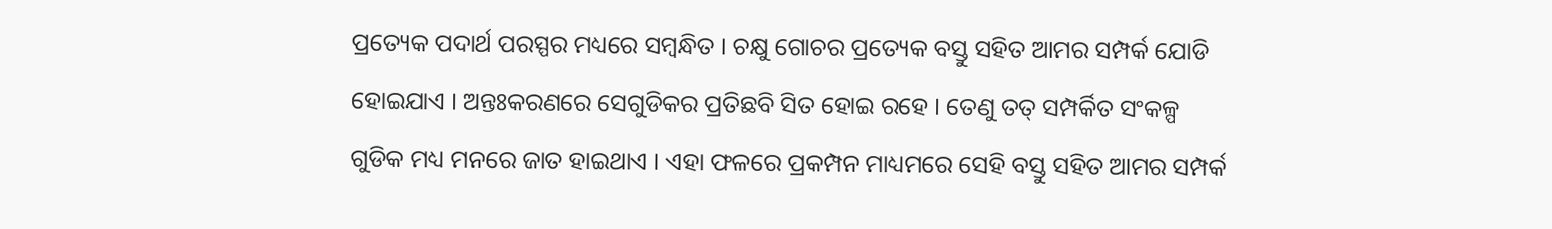ପ୍ରତ୍ୟେକ ପଦାର୍ଥ ପରସ୍ପର ମଧ୍ୟରେ ସମ୍ବନ୍ଧିତ । ଚକ୍ଷୁ ଗୋଚର ପ୍ରତ୍ୟେକ ବସ୍ତୁ ସହିତ ଆମର ସମ୍ପର୍କ ଯୋଡି ହୋଇଯାଏ । ଅନ୍ତଃକରଣରେ ସେଗୁଡିକର ପ୍ରତିଛବି ସିତ ହୋଇ ରହେ । ତେଣୁ ତତ୍ ସମ୍ପର୍କିତ ସଂକଳ୍ପ ଗୁଡିକ ମଧ୍ୟ ମନରେ ଜାତ ହାଇଥାଏ । ଏହା ଫଳରେ ପ୍ରକମ୍ପନ ମାଧ୍ୟମରେ ସେହି ବସ୍ତୁ ସହିତ ଆମର ସମ୍ପର୍କ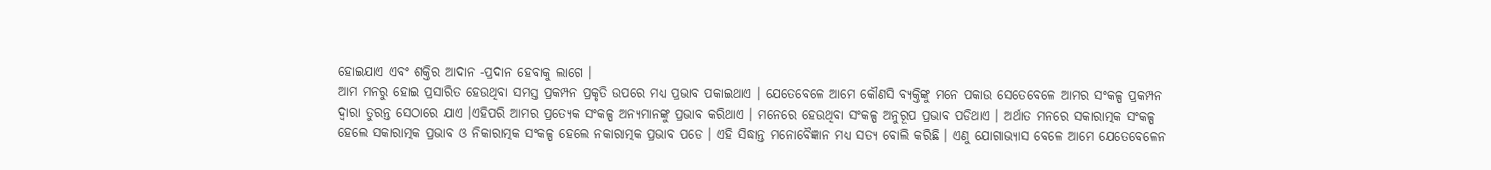ହୋଇଯାଏ ଏବଂ ଶକ୍ତିର ଆଦାନ -ପ୍ରଦାନ ହେବାକୁ ଲାଗେ ।
ଆମ ମନରୁ ହୋଇ ପ୍ରସାରିତ ହେଉଥିବା ସମସ୍ତ ପ୍ରକମ୍ପନ ପ୍ରକୃତି ଉପରେ ମଧ୍ୟ ପ୍ରଭାବ ପକାଇଥାଏ । ଯେତେବେଳେ ଆମେ କୌଣସି ବ୍ୟକ୍ତିଙ୍କୁ ମନେ ପକାଉ ସେତେବେଳେ ଆମର ସଂକଳ୍ପ ପ୍ରକମ୍ପନ ଦ୍ୱାରା ତୁରନ୍ତ ସେଠାରେ ଯାଏ ।ଏହିପରି ଆମର ପ୍ରତ୍ୟେକ ସଂକଳ୍ପ ଅନ୍ୟମାନଙ୍କୁ ପ୍ରଭାବ କରିଥାଏ । ମନେରେ ହେଉଥିବା ସଂକଳ୍ପ ଅନୁରୂପ ପ୍ରଭାବ ପଡିଥାଏ । ଅର୍ଥାତ ମନରେ ସକାରାତ୍ମକ ସଂକଳ୍ପ ହେଲେ ସକାରାତ୍ମକ ପ୍ରଭାବ ଓ ନିକାରାତ୍ମକ ସଂକଳ୍ପ ହେଲେ ନକାରାତ୍ମକ ପ୍ରଭାବ ପଡେ । ଏହି ସିଦ୍ଧାନ୍ତ ମନୋବୈଜ୍ଞାନ ମଧ୍ୟ ସତ୍ୟ ବୋଲି କରିଛି । ଏଣୁ ଯୋଗାଭ୍ୟାସ ବେଳେ ଆମେ ଯେତେବେଳେନ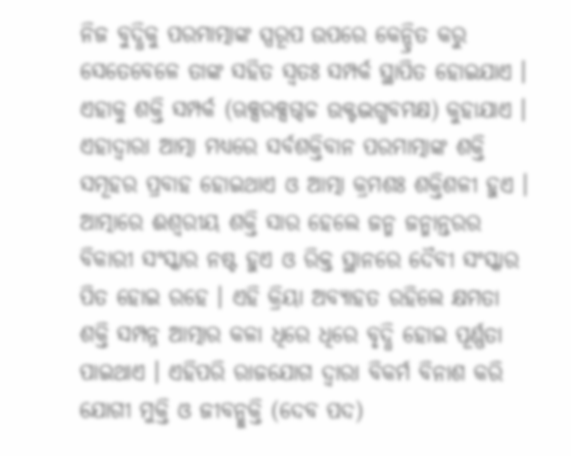ନିଜ ବୁଦ୍ଧିକୁ ପରମାତ୍ମାଙ୍କ ସ୍ପରୂପ ଉପରେ କେନ୍ଦ୍ରିତ କରୁ ସେତେବେଳେ ତାଙ୍କ ସହିତ ସ୍ବତଃ ସମ୍ପର୍କ ସ୍ଥାପିତ ହୋଇଯାଏ । ଏହାକୁ ଶକ୍ତି ସମ୍ପର୍କ (ଋକ୍ସରକ୍ସଗ୍ଦଚ୍ଚ ଉକ୍ଟଦ୍ଭଗ୍ଧବମକ୍ଷ) କୁହାଯାଏ । ଏହାଦ୍ୱାରା ଆତ୍ମା ମଧ୍ୟରେ ସର୍ବଶକ୍ତିବାନ ପରମାତ୍ମାଙ୍କ ଶକ୍ତି ସମୂହର ପ୍ରବାହ ହୋଇଥାଏ ଓ ଆତ୍ମା କ୍ରମଶଃ ଶକ୍ତିଶଳୀ ହୁଏ । ଆତ୍ମାରେ ଈଶ୍ୱରୀୟ ଶକ୍ତି ସାର ହେଲେ ଜନ୍ମ ଜନ୍ମାନ୍ତରର ବିକାରୀ ସଂସ୍କାର ନଷ୍ଟ ହୁଏ ଓ ରିକ୍ତ ସ୍ଥାନରେ ଦୈବୀ ସଂସ୍କାର ପିତ ହୋଇ ରହେ । ଏହି କ୍ରିୟା ଅବ୍ୟାହତ ରହିଲେ କ୍ଷମତା ଶକ୍ତି ସମ୍ପନ୍ନ ଆତ୍ମାର କଳା ଧିରେ ଧିରେ ବୃଦ୍ଧି ହୋଇ ପୂର୍ଣ୍ଣତା ପାଇଥାଏ । ଏହିପରି ରାଜଯୋଗ ଦ୍ୱାରା ବିକର୍ମ ବିନାଶ କରି ଯୋଗୀ ମୁକ୍ତି ଓ ଜୀବନ୍ମୁକ୍ତି (ଦେବ ପଦ)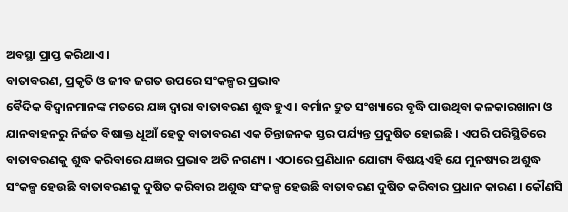ଅବସ୍ଥା ପ୍ରାପ୍ତ କରିଥାଏ ।
ବାତାବରଣ, ପ୍ରକୃତି ଓ ଜୀବ ଜଗତ ଉପରେ ସଂକଳ୍ପର ପ୍ରଭାବ
ବୈଦିକ ବିଦ୍ୱାନମାନଙ୍କ ମତରେ ଯଜ୍ଞ ଦ୍ୱାରା ବାତାବରଣ ଶୁଦ୍ଧ ହୁଏ । ବର୍ମାନ ଦ୍ରୁତ ସଂଖ୍ୟାରେ ବୃଦ୍ଧି ପାଉଥିବା କଳକାରଖାନା ଓ ଯାନବାହନରୁ ନିର୍ଜତ ବିଷାକ୍ତ ଧୂଆଁ ହେତୁ ବାତାବରଣ ଏକ ଚିନ୍ତାଜନକ ସ୍ତର ପର୍ଯ୍ୟନ୍ତ ପ୍ରଦୁଷିତ ହୋଇଛି । ଏପରି ପରିସ୍ଥିତିରେ ବାତାବରଣକୁ ଶୁଦ୍ଧ କରିବାରେ ଯଜ୍ଞର ପ୍ରଭାବ ଅତି ନଗଣ୍ୟ । ଏଠାରେ ପ୍ରଣିଧାନ ଯୋଗ୍ୟ ବିଷୟଏହି ଯେ ମୁନଷ୍ୟର ଅଶୁଦ୍ଧ ସଂକଳ୍ପ ହେଉଛି ବାତାବରଣକୁ ଦୁଷିତ କରିବାର ଅଶୁଦ୍ଧ ସଂକଳ୍ପ ହେଉଛି ବାତାବରଣ ଦୁଷିତ କରିବାର ପ୍ରଧାନ କାରଣ । କୌଣସି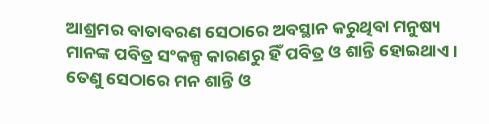ଆଶ୍ରମର ବାତାବରଣ ସେଠାରେ ଅବସ୍ଥାନ କରୁଥିବା ମନୁଷ୍ୟ ମାନଙ୍କ ପବିତ୍ର ସଂକଳ୍ପ କାରଣରୁ ହିଁ ପବିତ୍ର ଓ ଶାନ୍ତି ହୋଇଥାଏ । ତେଣୁ ସେଠାରେ ମନ ଶାନ୍ତି ଓ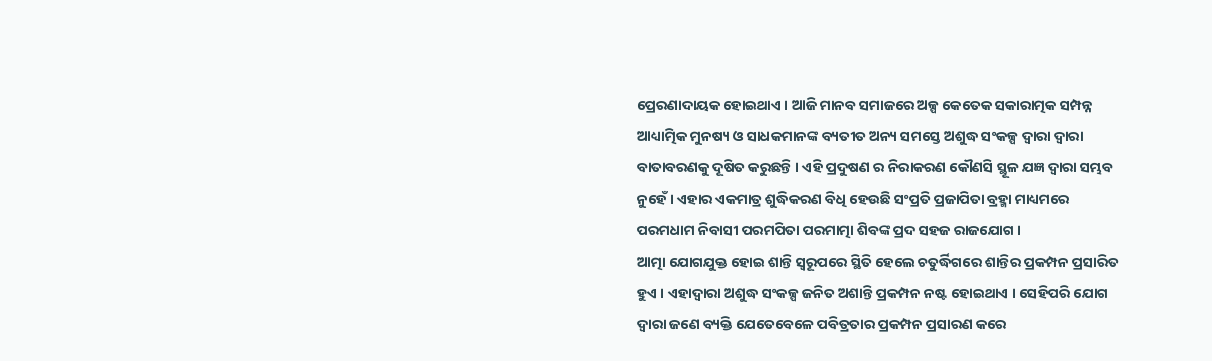ପ୍ରେରଣାଦାୟକ ହୋଇଥାଏ । ଆଜି ମାନବ ସମାଜରେ ଅଳ୍ପ କେତେକ ସକାରାତ୍ମକ ସମ୍ପନ୍ନ ଆଧ୍ୟାତ୍ମିକ ମୁନଷ୍ୟ ଓ ସାଧକମାନଙ୍କ ବ୍ୟତୀତ ଅନ୍ୟ ସମସ୍ତେ ଅଶୁଦ୍ଧ ସଂକଳ୍ପ ଦ୍ୱାରା ଦ୍ୱାରା ବାତାବରଣକୁ ଦୂଷିତ କରୁଛନ୍ତି । ଏହି ପ୍ରଦୁଷଣ ର ନିରାକରଣ କୌଣସି ସ୍ଥୂଳ ଯଜ୍ଞ ଦ୍ୱାରା ସମ୍ଭବ ନୁହେଁ । ଏହାର ଏକମାତ୍ର ଶୁଦ୍ଧିକରଣ ବିଧି ହେଉଛି ସଂପ୍ରତି ପ୍ରଜାପିତା ବ୍ରହ୍ମା ମାଧ୍ୟମରେ ପରମଧାମ ନିବାସୀ ପରମପିତା ପରମାତ୍ମା ଶିବଙ୍କ ପ୍ରଦ ସହଜ ରାଜଯୋଗ ।
ଆତ୍ମା ଯୋଗଯୁକ୍ତ ହୋଇ ଶାନ୍ତି ସ୍ବରୂପରେ ସ୍ଥିତି ହେଲେ ଚତୁର୍ଦ୍ଧିଗରେ ଶାନ୍ତିର ପ୍ରକମ୍ପନ ପ୍ରସାରିତ ହୁଏ । ଏହାଦ୍ୱାରା ଅଶୁଦ୍ଧ ସଂକଳ୍ପ ଜନିତ ଅଶାନ୍ତି ପ୍ରକମ୍ପନ ନଷ୍ଟ ହୋଇଥାଏ । ସେହିପରି ଯୋଗ ଦ୍ୱାରା ଜଣେ ବ୍ୟକ୍ତି ଯେତେବେଳେ ପବିତ୍ରତାର ପ୍ରକମ୍ପନ ପ୍ରସାରଣ କରେ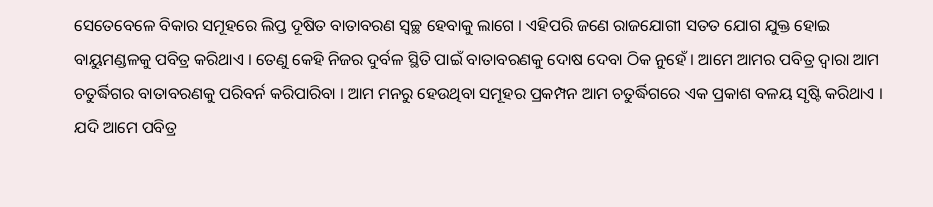ସେତେବେଳେ ବିକାର ସମୂହରେ ଲିପ୍ତ ଦୂଷିତ ବାତାବରଣ ସ୍ବଚ୍ଛ ହେବାକୁ ଲାଗେ । ଏହିପରି ଜଣେ ରାଜଯୋଗୀ ସତତ ଯୋଗ ଯୁକ୍ତ ହୋଇ ବାୟୁମଣ୍ଡଳକୁ ପବିତ୍ର କରିଥାଏ । ତେଣୁ କେହି ନିଜର ଦୁର୍ବଳ ସ୍ଥିତି ପାଇଁ ବାତାବରଣକୁ ଦୋଷ ଦେବା ଠିକ ନୁହେଁ । ଆମେ ଆମର ପବିତ୍ର ଦ୍ୱାରା ଆମ ଚତୁର୍ଦ୍ଧିଗର ବାତାବରଣକୁ ପରିବର୍ନ କରିପାରିବା । ଆମ ମନରୁ ହେଉଥିବା ସମୂହର ପ୍ରକମ୍ପନ ଆମ ଚତୁର୍ଦ୍ଧିଗରେ ଏକ ପ୍ରକାଶ ବଳୟ ସୃଷ୍ଟି କରିଥାଏ । ଯଦି ଆମେ ପବିତ୍ର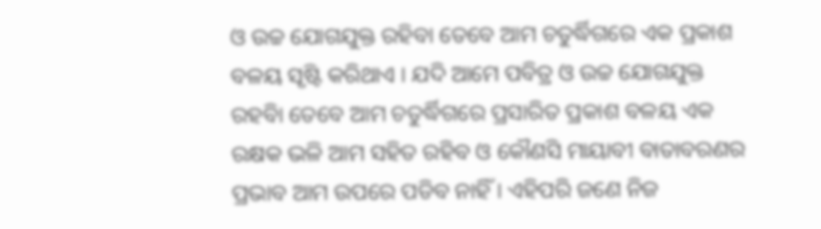ଓ ଉଚ୍ଚ ଯୋଗଯୁକ୍ତ ରହିବା ତେବେ ଆମ ଚତୁର୍ଦ୍ଧିଗରେ ଏକ ପ୍ରକାଶ ବଳୟ ସୃଷ୍ଟି କରିଥାଏ । ଯଦି ଆମେ ପବିତ୍ର ଓ ଉଚ୍ଚ ଯୋଗଯୁକ୍ତ ରହବିା ତେବେ ଆମ ଚତୁର୍ଦ୍ଧିଗରେ ପ୍ରସାରିତ ପ୍ରକାଶ ବଳୟ ଏକ ରକ୍ଷକ ଭଳି ଆମ ସହିତ ରହିବ ଓ କୌଣସି ମାୟାବୀ ବାତାବରଣର ପ୍ରଭାବ ଆମ ଉପରେ ପଡିବ ନାହିଁ । ଏହିପରି ଜଣେ ନିଜ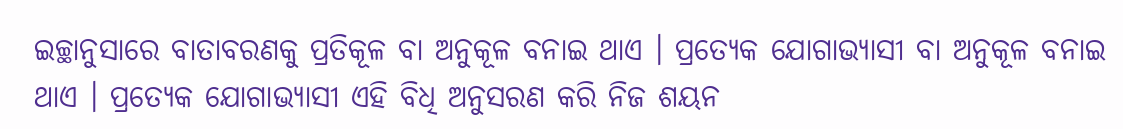ଇଚ୍ଛାନୁସାରେ ବାତାବରଣକୁ ପ୍ରତିକୂଳ ବା ଅନୁକୂଳ ବନାଇ ଥାଏ । ପ୍ରତ୍ୟେକ ଯୋଗାଭ୍ୟାସୀ ବା ଅନୁକୂଳ ବନାଇ ଥାଏ । ପ୍ରତ୍ୟେକ ଯୋଗାଭ୍ୟାସୀ ଏହି ବିଧି ଅନୁସରଣ କରି ନିଜ ଶୟନ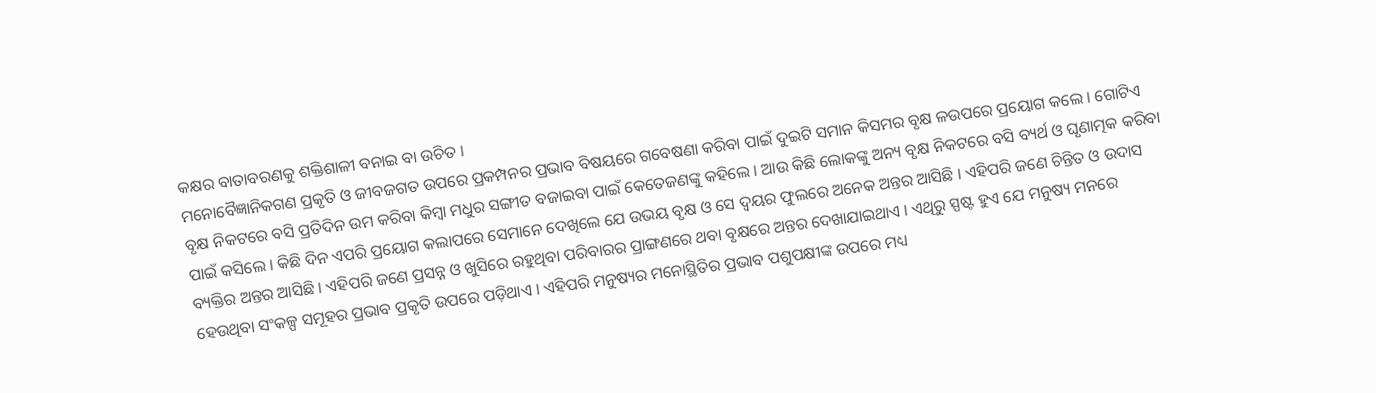କକ୍ଷର ବାତାବରଣକୁ ଶକ୍ତିଶାଳୀ ବନାଇ ବା ଉଚିତ ।
ମନୋବୈଜ୍ଞାନିକଗଣ ପ୍ରକୃତି ଓ ଜୀବଜଗତ ଉପରେ ପ୍ରକମ୍ପନର ପ୍ରଭାବ ବିଷୟରେ ଗବେଷଣା କରିବା ପାଇଁ ଦୁଇଟି ସମାନ କିସମର ବୃକ୍ଷ ଳଉପରେ ପ୍ରୟୋଗ କଲେ । ଗୋଟିଏ ବୃକ୍ଷ ନିକଟରେ ବସି ପ୍ରତିଦିନ ଉମ କରିବା କିମ୍ବା ମଧୁର ସଙ୍ଗୀତ ବଜାଇବା ପାଇଁ କେତେଜଣଙ୍କୁ କହିଲେ । ଆଉ କିଛି ଲୋକଙ୍କୁ ଅନ୍ୟ ବୃକ୍ଷ ନିକଟରେ ବସି ବ୍ୟର୍ଥ ଓ ଘୃଣାତ୍ମକ କରିବା ପାଇଁ କସିଲେ । କିଛି ଦିନ ଏପରି ପ୍ରୟୋଗ କଲାପରେ ସେମାନେ ଦେଖିଲେ ଯେ ଉଭୟ ବୃକ୍ଷ ଓ ସେ ଦ୍ୱୟର ଫୁଲରେ ଅନେକ ଅନ୍ତର ଆସିଛି । ଏହିପରି ଜଣେ ଚିନ୍ତିତ ଓ ଉଦାସ ବ୍ୟକ୍ତିର ଅନ୍ତର ଆସିଛି । ଏହିପରି ଜଣେ ପ୍ରସନ୍ନ ଓ ଖୁସିରେ ରହୁଥିବା ପରିବାରର ପ୍ରାଙ୍ଗଣରେ ଥବା ବୃକ୍ଷରେ ଅନ୍ତର ଦେଖାଯାଇଥାଏ । ଏଥିରୁ ସ୍ପଷ୍ଟ ହୁଏ ଯେ ମନୁଷ୍ୟ ମନରେ ହେଉଥିବା ସଂକଳ୍ପ ସମୂହର ପ୍ରଭାବ ପ୍ରକୃତି ଉପରେ ପଡ଼ିଥାଏ । ଏହିପରି ମନୁଷ୍ୟର ମନୋସ୍ଥିତିର ପ୍ରଭାବ ପଶୁପକ୍ଷୀଙ୍କ ଉପରେ ମଧ୍ୟ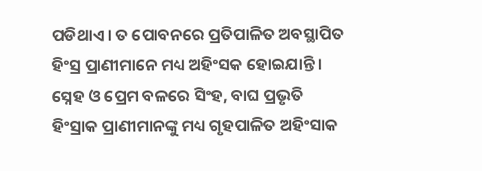ପଡିଥାଏ । ତ ପୋବନରେ ପ୍ରତିପାଳିତ ଅବସ୍ଥାପିତ ହିଂସ୍ର ପ୍ରାଣୀମାନେ ମଧ୍ୟ ଅହିଂସକ ହୋଇଯାନ୍ତି । ସ୍ନେହ ଓ ପ୍ରେମ ବଳରେ ସିଂହ, ବାଘ ପ୍ରଭୃତି ହିଂସ୍ରାକ ପ୍ରାଣୀମାନଙ୍କୁ ମଧ୍ୟ ଗୃହପାଳିତ ଅହିଂସାକ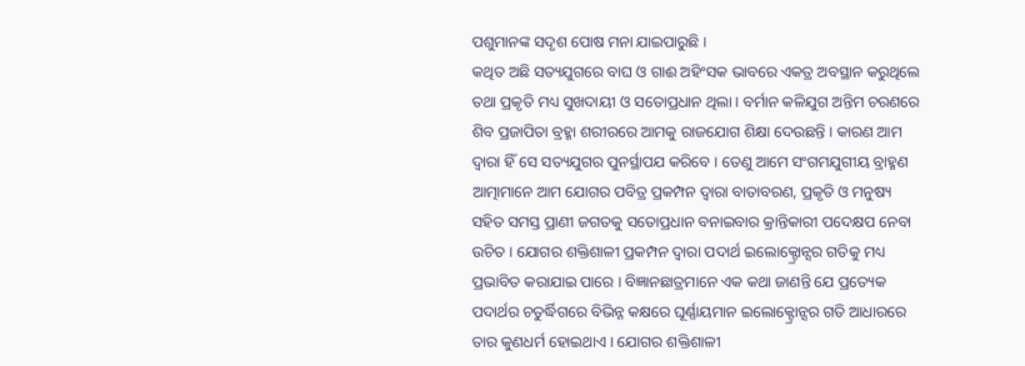ପଶୁମାନଙ୍କ ସଦୃଶ ପୋଷ ମନା ଯାଇପାରୁଛି ।
କଥିତ ଅଛି ସତ୍ୟଯୁଗରେ ବାଘ ଓ ଗାଈ ଅହିଂସକ ଭାବରେ ଏକତ୍ର ଅବସ୍ଥାନ କରୁଥିଲେ ତଥା ପ୍ରକୃତି ମଧ୍ୟ ସୁଖଦାୟୀ ଓ ସତୋପ୍ରଧାନ ଥିଲା । ବର୍ମାନ କଳିଯୁଗ ଅନ୍ତିମ ଚରଣରେ ଶିବ ପ୍ରଜାପିତା ବ୍ରହ୍ମା ଶରୀରରେ ଆମକୁ ରାଜଯୋଗ ଶିକ୍ଷା ଦେଉଛନ୍ତି । କାରଣ ଆମ ଦ୍ୱାରା ହିଁ ସେ ସତ୍ୟଯୁଗର ପୁନର୍ସ୍ଥାପଯ କରିବେ । ତେଣୁ ଆମେ ସଂଗମଯୁଗୀୟ ବ୍ରାହ୍ମଣ ଆତ୍ମାମାନେ ଆମ ଯୋଗର ପବିତ୍ର ପ୍ରକମ୍ପନ ଦ୍ୱାରା ବାତାବରଣ, ପ୍ରକୃତି ଓ ମନୁଷ୍ୟ ସହିତ ସମସ୍ତ ପ୍ରାଣୀ ଜଗତକୁ ସତୋପ୍ରଧାନ ବନାଇବାର କ୍ରାନ୍ତିକାରୀ ପଦେକ୍ଷପ ନେବା ଉଚିତ । ଯୋଗର ଶକ୍ତିଶାଳୀ ପ୍ରକମ୍ପନ ଦ୍ୱାରା ପଦାର୍ଥ ଇଲୋକ୍ଟ୍ରୋନ୍ସର ଗତିକୁ ମଧ୍ୟ ପ୍ରଭାବିତ କରାଯାଇ ପାରେ । ବିଜ୍ଞାନଛାତ୍ରମାନେ ଏକ କଥା ଜାଣନ୍ତି ଯେ ପ୍ରତ୍ୟେକ ପଦାର୍ଥର ଚତୁର୍ଦ୍ଧିଗରେ ବିଭିନ୍ନ କକ୍ଷରେ ଘୂର୍ଣ୍ଣାୟମାନ ଇଲୋକ୍ଟ୍ରୋନ୍ସର ଗତି ଆଧାରରେ ତାର କୁଣଧର୍ମ ହୋଇଥାଏ । ଯୋଗର ଶକ୍ତିଶାଳୀ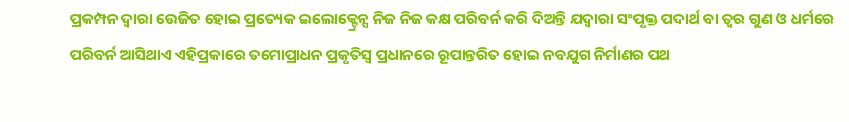ପ୍ରକମ୍ପନ ଦ୍ୱାରା ଉେଜିତ ହୋଇ ପ୍ରତ୍ୟେକ ଇଲୋକ୍ଟ୍ରେନ୍ସ ନିଜ ନିଜ କକ୍ଷ ପରିବର୍ନ କରି ଦିଅନ୍ତି ଯଦ୍ୱାରା ସଂପୃକ୍ତ ପଦାର୍ଥ ବା ତ୍ୱର ଗୁଣ ଓ ଧର୍ମରେ ପରିବର୍ନ ଆସିଥାଏ ଏହିପ୍ରକାରେ ତମୋପ୍ରାଧନ ପ୍ରକୃତିସ୍ୱ ପ୍ରଧାନରେ ରୂପାନ୍ତରିତ ହୋଇ ନବଯୁଗ ନିର୍ମାଣର ପଥ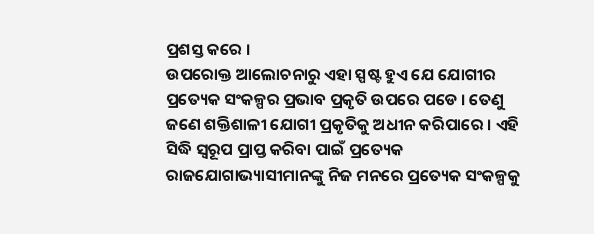ପ୍ରଶସ୍ତ କରେ ।
ଉପରୋକ୍ତ ଆଲୋଚନାରୁ ଏହା ସ୍ପଷ୍ଟ ହୁଏ ଯେ ଯୋଗୀର ପ୍ରତ୍ୟେକ ସଂକଳ୍ପର ପ୍ରଭାବ ପ୍ରକୃତି ଉପରେ ପଡେ । ତେଣୁ ଜଣେ ଶକ୍ତିଶାଳୀ ଯୋଗୀ ପ୍ରକୃତିକୁ ଅଧୀନ କରିପାରେ । ଏହି ସିଦ୍ଧି ସ୍ବରୂପ ପ୍ରାପ୍ତ କରିବା ପାଇଁ ପ୍ରତ୍ୟେକ ରାଜଯୋଗାଭ୍ୟାସୀମାନଙ୍କୁ ନିଜ ମନରେ ପ୍ରତ୍ୟେକ ସଂକଳ୍ପକୁ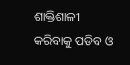ଶାକ୍ତିଶାଳୀ କରିବାକୁ ପଡିବ ଓ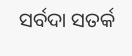ସର୍ବଦା ସତର୍କ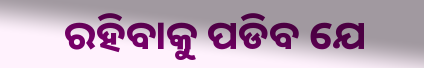ରହିବାକୁ ପଡିବ ଯେ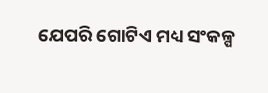ଯେପରି ଗୋଟିଏ ମଧ୍ୟ ସଂକଳ୍ପ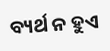ବ୍ୟର୍ଥ ନ ହୁଏ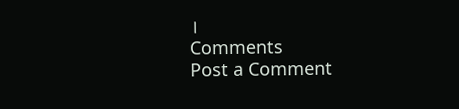।
Comments
Post a Comment